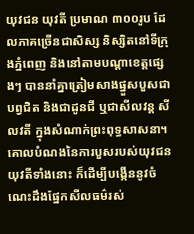យុវជន យុវតី ប្រមាណ ៣០០រូប ដែលភាគច្រើនជាសិស្ស និស្សិតនៅទីក្រុងភ្នំពេញ និងនៅតាមបណ្ដាខេត្តផ្សេងៗ បាននាំគ្នាត្រៀមសាងផ្នួសបួសជាបព្វជិត និងជាដូនជី ឬជាសីលវន្ត សីលវតី ក្នុងសំណាក់ព្រះពុទ្ធសាសនា។
គោលបំណងនៃការបួសរបស់យុវជនយុវតីទាំងនោះ ក៏ដើម្បីបង្កើននូវចំណេះដឹងផ្នែកសីលធម៌រស់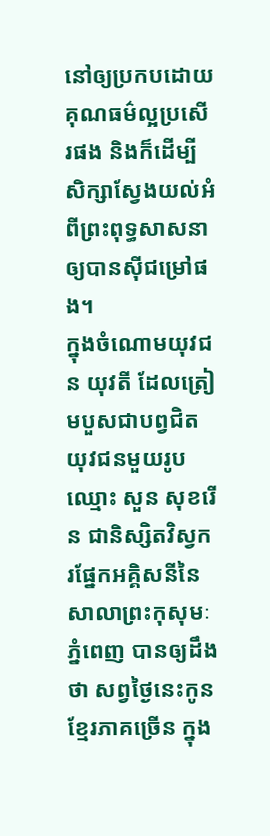នៅឲ្យប្រកបដោយគុណធម៌ល្អប្រសើរផង និងក៏ដើម្បីសិក្សាស្វែងយល់អំពីព្រះពុទ្ធសាសនាឲ្យបានស៊ីជម្រៅផង។
ក្នុងចំណោមយុវជន យុវតី ដែលត្រៀមបួសជាបព្វជិត យុវជនមួយរូបឈ្មោះ សួន សុខរើន ជានិស្សិតវិស្វករផ្នែកអគ្គិសនីនៃសាលាព្រះកុសុមៈ ភ្នំពេញ បានឲ្យដឹងថា សព្វថ្ងៃនេះកូនខ្មែរភាគច្រើន ក្នុង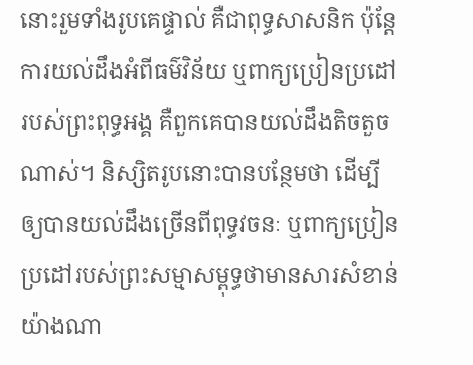នោះរួមទាំងរូបគេផ្ទាល់ គឺជាពុទ្ធសាសនិក ប៉ុន្តែការយល់ដឹងអំពីធម៌វិន័យ ឬពាក្យប្រៀនប្រដៅរបស់ព្រះពុទ្ធអង្គ គឺពួកគេបានយល់ដឹងតិចតួចណាស់។ និស្សិតរូបនោះបានបន្ថែមថា ដើម្បីឲ្យបានយល់ដឹងច្រើនពីពុទ្ធវចនៈ ឬពាក្យប្រៀនប្រដៅរបស់ព្រះសម្មាសម្ពុទ្ធថាមានសារសំខាន់យ៉ាងណា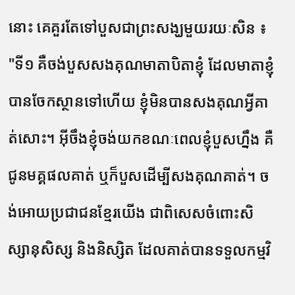នោះ គេគួរតែទៅបួសជាព្រះសង្ឃមួយរយៈសិន ៖ "ទី១ គឺចង់បួសសងគុណមាតាបិតាខ្ញុំ ដែលមាតាខ្ញុំបានចែកស្ថានទៅហើយ ខ្ញុំមិនបានសងគុណអ្វីគាត់សោះ។ អ៊ីចឹងខ្ញុំចង់យកខណៈពេលខ្ញុំបួសហ្នឹង គឺជូនមគ្គផលគាត់ ឬក៏បួសដើម្បីសងគុណគាត់។ ចង់អោយប្រជាជនខ្មែរយើង ជាពិសេសចំពោះសិស្សានុសិស្ស និងនិស្សិត ដែលគាត់បានទទួលកម្មវិ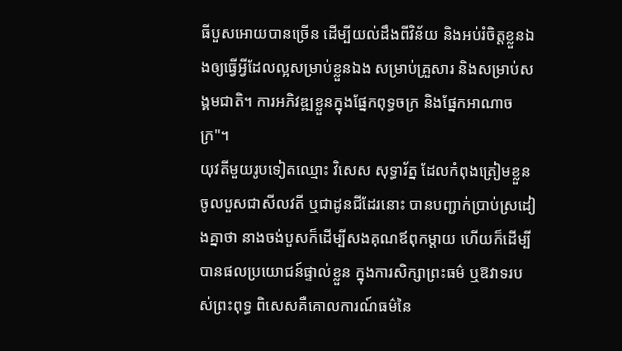ធីបួសអោយបានច្រើន ដើម្បីយល់ដឹងពីវិន័យ និងអប់រំចិត្តខ្លួនឯងឲ្យធ្វើអ្វីដែលល្អសម្រាប់ខ្លួនឯង សម្រាប់គ្រួសារ និងសម្រាប់សង្គមជាតិ។ ការអភិវឌ្ឍខ្លួនក្នុងផ្នែកពុទ្ធចក្រ និងផ្នែកអាណាចក្រ"។
យុវតីមួយរូបទៀតឈ្មោះ វិសេស សុទ្ធារ័ត្ន ដែលកំពុងត្រៀមខ្លួនចូលបួសជាសីលវតី ឬជាដូនជីដែរនោះ បានបញ្ជាក់ប្រាប់ស្រដៀងគ្នាថា នាងចង់បួសក៏ដើម្បីសងគុណឪពុកម្ដាយ ហើយក៏ដើម្បីបានផលប្រយោជន៍ផ្ទាល់ខ្លួន ក្នុងការសិក្សាព្រះធម៌ ឬឱវាទរបស់ព្រះពុទ្ធ ពិសេសគឺគោលការណ៍ធម៌នៃ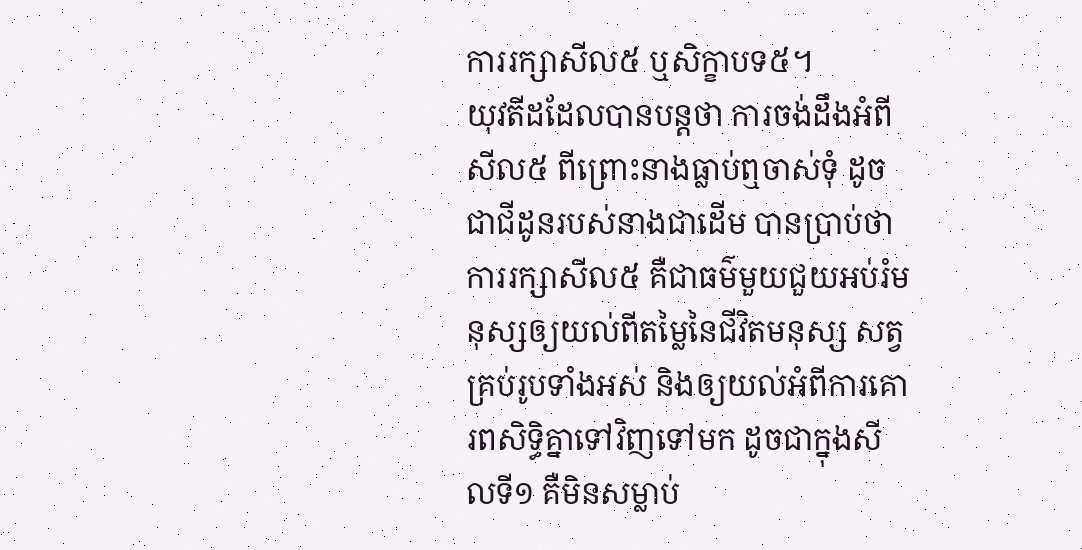ការរក្សាសីល៥ ឬសិក្ខាបទ៥។
យុវតីដដែលបានបន្តថា ការចង់ដឹងអំពីសីល៥ ពីព្រោះនាងធ្លាប់ឮចាស់ទុំ ដូចជាជីដូនរបស់នាងជាដើម បានប្រាប់ថា ការរក្សាសីល៥ គឺជាធម៌មួយជួយអប់រំមនុស្សឲ្យយល់ពីតម្លៃនៃជីវិតមនុស្ស សត្វគ្រប់រូបទាំងអស់ និងឲ្យយល់អំពីការគោរពសិទ្ធិគ្នាទៅវិញទៅមក ដូចជាក្នុងសីលទី១ គឺមិនសម្លាប់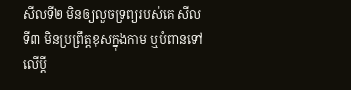សីលទី២ មិនឲ្យលួចទ្រព្យរបស់គេ សីលទី៣ មិនប្រព្រឹត្តខុសក្នុងកាម ឬបំពានទៅលើប្ដី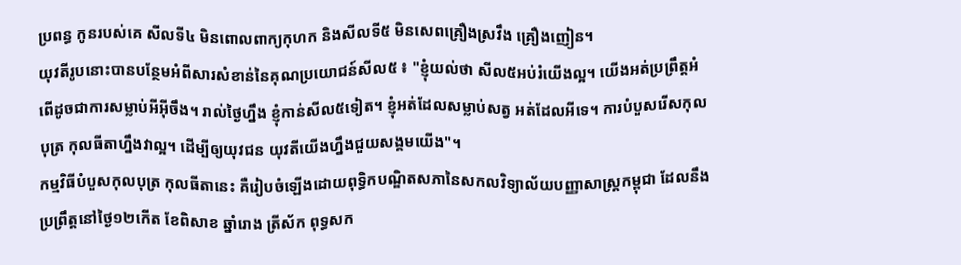ប្រពន្ធ កូនរបស់គេ សីលទី៤ មិនពោលពាក្យកុហក និងសីលទី៥ មិនសេពគ្រឿងស្រវឹង គ្រឿងញៀន។
យុវតីរូបនោះបានបន្ថែមអំពីសារសំខាន់នៃគុណប្រយោជន៍សីល៥ ៖ "ខ្ញុំយល់ថា សីល៥អប់រំយើងល្អ។ យើងអត់ប្រព្រឹត្តអំពើដូចជាការសម្លាប់អីអ៊ីចឹង។ រាល់ថ្ងៃហ្នឹង ខ្ញុំកាន់សីល៥ទៀត។ ខ្ញុំអត់ដែលសម្លាប់សត្វ អត់ដែលអីទេ។ ការបំបួសរើសកុលបុត្រ កុលធីតាហ្នឹងវាល្អ។ ដើម្បីឲ្យយុវជន យុវតីយើងហ្នឹងជួយសង្គមយើង"។
កម្មវិធីបំបួសកុលបុត្រ កុលធីតានេះ គឺរៀបចំឡើងដោយពុទ្ធិកបណ្ឌិតសភានៃសកលវិទ្យាល័យបញ្ញាសាស្ត្រកម្ពុជា ដែលនឹងប្រព្រឹត្តនៅថ្ងៃ១២កើត ខែពិសាខ ឆ្នាំរោង ត្រីស័ក ពុទ្ធសក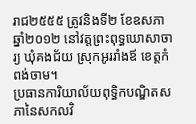រាជ២៥៥៥ ត្រូវនិងទី២ ខែឧសភា ឆ្នាំ២០១២ នៅវត្តព្រះពុទ្ធឃោសាចារ្យ ឃុំគងជ័យ ស្រុកអូររាំងឪ ខេត្តកំពង់ចាម។
ប្រធានការិយាល័យពុទ្ធិកបណ្ឌិតសភានៃសកលវិ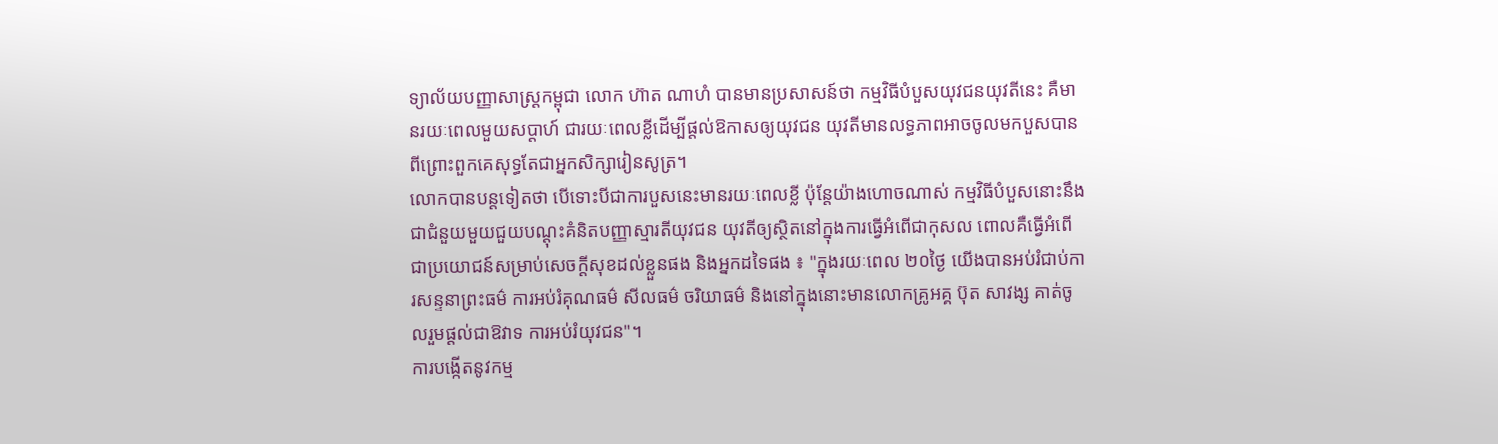ទ្យាល័យបញ្ញាសាស្ត្រកម្ពុជា លោក ហ៊ាត ណាហំ បានមានប្រសាសន៍ថា កម្មវិធីបំបួសយុវជនយុវតីនេះ គឺមានរយៈពេលមួយសប្ដាហ៍ ជារយៈពេលខ្លីដើម្បីផ្ដល់ឱកាសឲ្យយុវជន យុវតីមានលទ្ធភាពអាចចូលមកបួសបាន ពីព្រោះពួកគេសុទ្ធតែជាអ្នកសិក្សារៀនសូត្រ។
លោកបានបន្តទៀតថា បើទោះបីជាការបួសនេះមានរយៈពេលខ្លី ប៉ុន្តែយ៉ាងហោចណាស់ កម្មវិធីបំបួសនោះនឹងជាជំនួយមួយជួយបណ្ដុះគំនិតបញ្ញាស្មារតីយុវជន យុវតីឲ្យស្ថិតនៅក្នុងការធ្វើអំពើជាកុសល ពោលគឺធ្វើអំពើជាប្រយោជន៍សម្រាប់សេចក្ដីសុខដល់ខ្លួនផង និងអ្នកដទៃផង ៖ "ក្នុងរយៈពេល ២០ថ្ងៃ យើងបានអប់រំជាប់ការសន្ទនាព្រះធម៌ ការអប់រំគុណធម៌ សីលធម៌ ចរិយាធម៌ និងនៅក្នុងនោះមានលោកគ្រូអគ្គ ប៊ុត សាវង្ស គាត់ចូលរួមផ្ដល់ជាឱវាទ ការអប់រំយុវជន"។
ការបង្កើតនូវកម្ម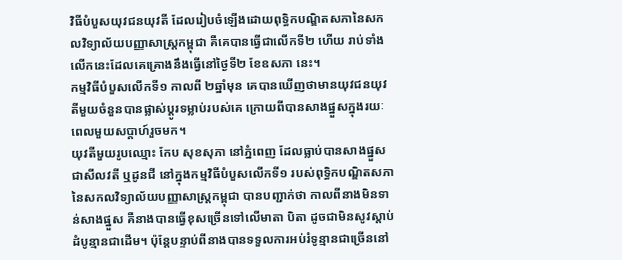វិធីបំបួសយុវជនយុវតី ដែលរៀបចំឡើងដោយពុទ្ធិកបណ្ឌិតសភានៃសកលវិទ្យាល័យបញ្ញាសាស្ត្រកម្ពុជា គឺគេបានធ្វើជាលើកទី២ ហើយ រាប់ទាំងលើកនេះដែលគេគ្រោងនឹងធ្វើនៅថ្ងៃទី២ ខែឧសភា នេះ។
កម្មវិធីបំបួសលើកទី១ កាលពី ២ឆ្នាំមុន គេបានឃើញថាមានយុវជនយុវតីមួយចំនួនបានផ្លាស់ប្ដូរទម្លាប់របស់គេ ក្រោយពីបានសាងផ្នួសក្នុងរយៈពេលមួយសប្ដាហ៍រួចមក។
យុវតីមួយរូបឈ្មោះ កែប សុខសុភា នៅភ្នំពេញ ដែលធ្លាប់បានសាងផ្នួសជាសីលវតី ឬដូនជី នៅក្នុងកម្មវិធីបំបួសលើកទី១ របស់ពុទ្ធិកបណ្ឌិតសភានៃសកលវិទ្យាល័យបញ្ញាសាស្ត្រកម្ពុជា បានបញ្ជាក់ថា កាលពីនាងមិនទាន់សាងផ្នួស គឺនាងបានធ្វើខុសច្រើនទៅលើមាតា បិតា ដូចជាមិនសូវស្ដាប់ដំបូន្មានជាដើម។ ប៉ុន្តែបន្ទាប់ពីនាងបានទទួលការអប់រំទូន្មានជាច្រើននៅ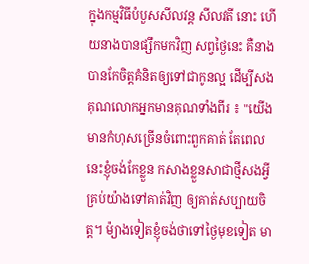ក្នុងកម្មវិធីបំបួសសីលវន្ត សីលវតី នោះ ហើយនាងបានផ្សឹកមកវិញ សព្វថ្ងៃនេះ គឺនាងបានកែចិត្តគំនិតឲ្យទៅជាកូនល្អ ដើម្បីសងគុណលោកអ្នកមានគុណទាំងពីរ ៖ "យើងមានកំហុសច្រើនចំពោះពួកគាត់ តែពេលនេះខ្ញុំចង់កែខ្លួន កសាងខ្លួនសាជាថ្មីសងអ្វីគ្រប់យ៉ាងទៅគាត់វិញ ឲ្យគាត់សប្បាយចិត្ត។ ម៉្យាងទៀតខ្ញុំចង់ថាទៅថ្ងៃមុខទៀត មា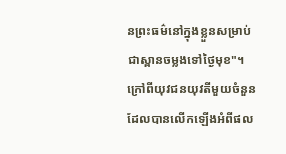នព្រះធម៌នៅក្នុងខ្លួនសម្រាប់ជាស្ពានចម្លងទៅថ្ងៃមុខ"។
ក្រៅពីយុវជនយុវតីមួយចំនួនដែលបានលើកឡើងអំពីផល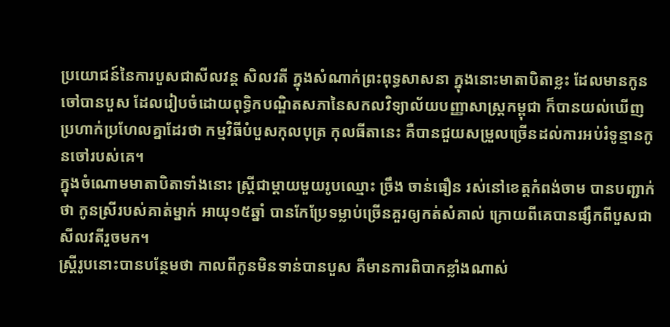ប្រយោជន៍នៃការបួសជាសីលវន្ត សិលវតី ក្នុងសំណាក់ព្រះពុទ្ធសាសនា ក្នុងនោះមាតាបិតាខ្លះ ដែលមានកូនចៅបានបួស ដែលរៀបចំដោយពុទ្ធិកបណ្ឌិតសភានៃសកលវិទ្យាល័យបញ្ញាសាស្ត្រកម្ពុជា ក៏បានយល់ឃើញប្រហាក់ប្រហែលគ្នាដែរថា កម្មវិធីបំបួសកុលបុត្រ កុលធីតានេះ គឺបានជួយសម្រួលច្រើនដល់ការអប់រំទូន្មានកូនចៅរបស់គេ។
ក្នុងចំណោមមាតាបិតាទាំងនោះ ស្ត្រីជាម្ដាយមួយរូបឈ្មោះ ច្រឹង ចាន់ធឿន រស់នៅខេត្តកំពង់ចាម បានបញ្ជាក់ថា កូនស្រីរបស់គាត់ម្នាក់ អាយុ១៥ឆ្នាំ បានកែប្រែទម្លាប់ច្រើនគួរឲ្យកត់សំគាល់ ក្រោយពីគេបានផ្សឹកពីបួសជាសីលវតីរួចមក។
ស្ត្រីរូបនោះបានបន្ថែមថា កាលពីកូនមិនទាន់បានបួស គឺមានការពិបាកខ្លាំងណាស់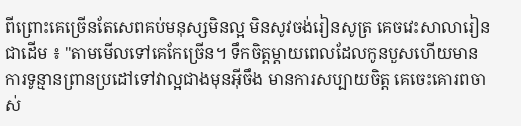ពីព្រោះគេច្រើនតែសេពគប់មនុស្សមិនល្អ មិនសូវចង់រៀនសូត្រ គេចវេះសាលារៀនជាដើម ៖ "តាមមើលទៅគេកែច្រើន។ ទឹកចិត្តម្តាយពេលដែលកូនបួសហើយមានការទូន្មានព្រានប្រដៅទៅវាល្អជាងមុនអ៊ីចឹង មានការសប្បាយចិត្ត គេចេះគោរពចាស់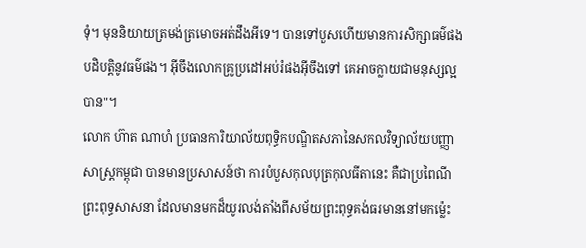ទុំ។ មុននិយាយត្រមង់ត្រមោចអត់ដឹងអីទេ។ បានទៅបួសហើយមានការសិក្សាធម៌ផង បដិបត្ដិនូវធម៌ផង។ អ៊ីចឹងលោកគ្រូប្រដៅអប់រំផងអ៊ីចឹងទៅ គេអាចក្លាយជាមនុស្សល្អបាន"។
លោក ហ៊ាត ណាហំ ប្រធានការិយាល័យពុទ្ធិកបណ្ឌិតសភានៃសកលវិទ្យាល័យបញ្ញាសាស្ត្រកម្ពុជា បានមានប្រសាសន៍ថា ការបំបួសកុលបុត្រកុលធីតានេះ គឺជាប្រពៃណីព្រះពុទ្ធសាសនា ដែលមានមកដ៏យូរលង់តាំងពីសម័យព្រះពុទ្ធគង់ធរមាននៅមកម្ល៉េះ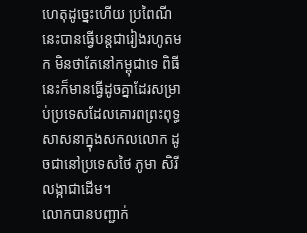ហេតុដូច្នេះហើយ ប្រពៃណីនេះបានធ្វើបន្តជារៀងរហូតមក មិនថាតែនៅកម្ពុជាទេ ពិធីនេះក៏មានធ្វើដូចគ្នាដែរសម្រាប់ប្រទេសដែលគោរពព្រះពុទ្ធសាសនាក្នុងសកលលោក ដូចជានៅប្រទេសថៃ ភូមា សិរីលង្កាជាដើម។
លោកបានបញ្ជាក់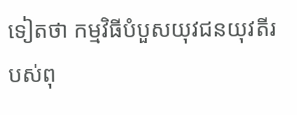ទៀតថា កម្មវិធីបំបួសយុវជនយុវតីរបស់ពុ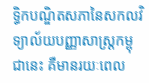ទ្ធិកបណ្ឌិតសភានៃសកលវិទ្យាល័យបញ្ញាសាស្ត្រកម្ពុជានេះ គឺមានរយៈពេល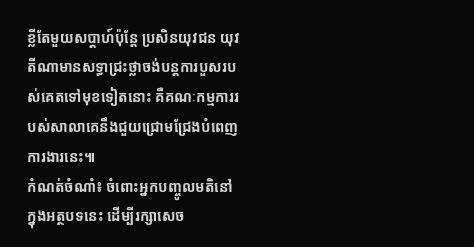ខ្លីតែមួយសប្ដាហ៍ប៉ុន្តែ ប្រសិនយុវជន យុវតីណាមានសទ្ធាជ្រះថ្លាចង់បន្តការបួសរបស់គេតទៅមុខទៀតនោះ គឺគណៈកម្មការរបស់សាលាគេនឹងជួយជ្រោមជ្រែងបំពេញការងារនេះ៕
កំណត់ចំណាំ៖ ចំពោះអ្នកបញ្ចូលមតិនៅក្នុងអត្ថបទនេះ ដើម្បីរក្សាសេច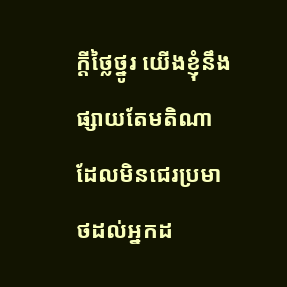ក្ដីថ្លៃថ្នូរ យើងខ្ញុំនឹងផ្សាយតែមតិណាដែលមិនជេរប្រមាថដល់អ្នកដ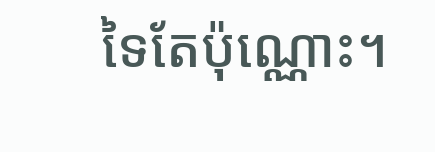ទៃតែប៉ុណ្ណោះ។